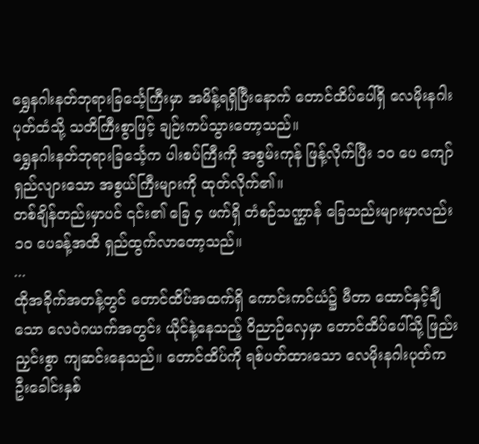ရွှေနဂါးနတ်ဘုရားခြင်္သေ့ကြီးမှာ အမိန့်ရရှိပြီးနောက် တောင်ထိပ်ပေါ်ရှိ လေမိုးနဂါးပုတ်ထံသို့ သတိကြီးစွာဖြင့် ချဉ်းကပ်သွားတော့သည်။
ရွှေနဂါးနတ်ဘုရားခြင်္သေ့က ပါးစပ်ကြီးကို အစွမ်းကုန် ဖြန့်လိုက်ပြီး ၁၀ ပေ ကျော် ရှည်လျားသော အစွယ်ကြီးများကို ထုတ်လိုက်၏။
တစ်ချိန်တည်းမှာပင် ၎င်း၏ ခြေ ၄ ဖက်ရှိ တံစဉ်သဏ္ဌာန် ခြေသည်းများမှာလည်း ၁၀ ပေခန့်အထိ ရှည်ထွက်လာတော့သည်။
...
ထိုအခိုက်အတန့်တွင် တောင်ထိပ်အထက်ရှိ ကောင်းကင်ယံ၌ မီတာ ထောင်နှင့်ချီသော လေဝဲဂယက်အတွင်း ယိုင်နဲ့နေသည့် ဝိညာဉ်လှေမှာ တောင်ထိပ်ပေါ်သို့ ဖြည်းညှင်းစွာ ကျဆင်းနေသည်။ တောင်ထိပ်ကို ရစ်ပတ်ထားသော လေမိုးနဂါးပုတ်က ဦးခေါင်းနှစ်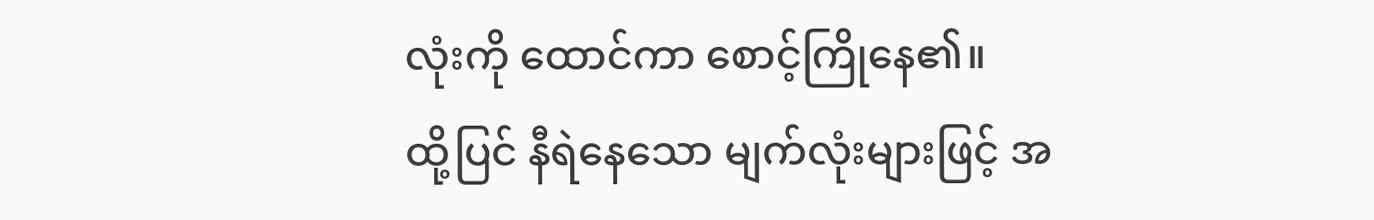လုံးကို ထောင်ကာ စောင့်ကြိုနေ၏။
ထို့ပြင် နီရဲနေသော မျက်လုံးများဖြင့် အ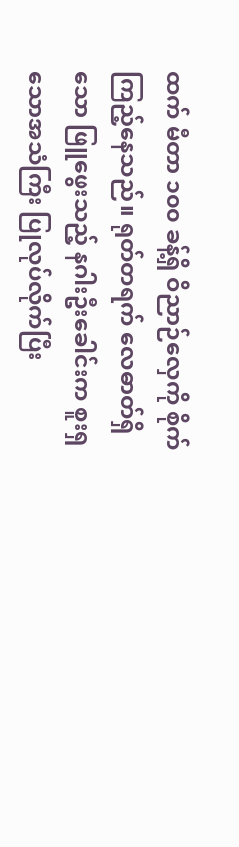ထက် မီတာ ၁၀၀ ခန့်ရှိ ဝိညာဉ်လှေကို စိုက်ကြည့်နေသည်။ ရုတ်တရက် လေဓာတ်ရှိသော ဖြူဖွေးသည့် နဂါးဦးခေါင်းက စူးရှသောအသံကြီး ပြုလုပ်လိုက်ပြီး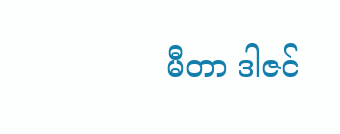မီတာ ဒါဇင်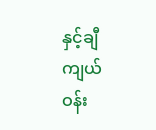နှင့်ချီ ကျယ်ဝန်း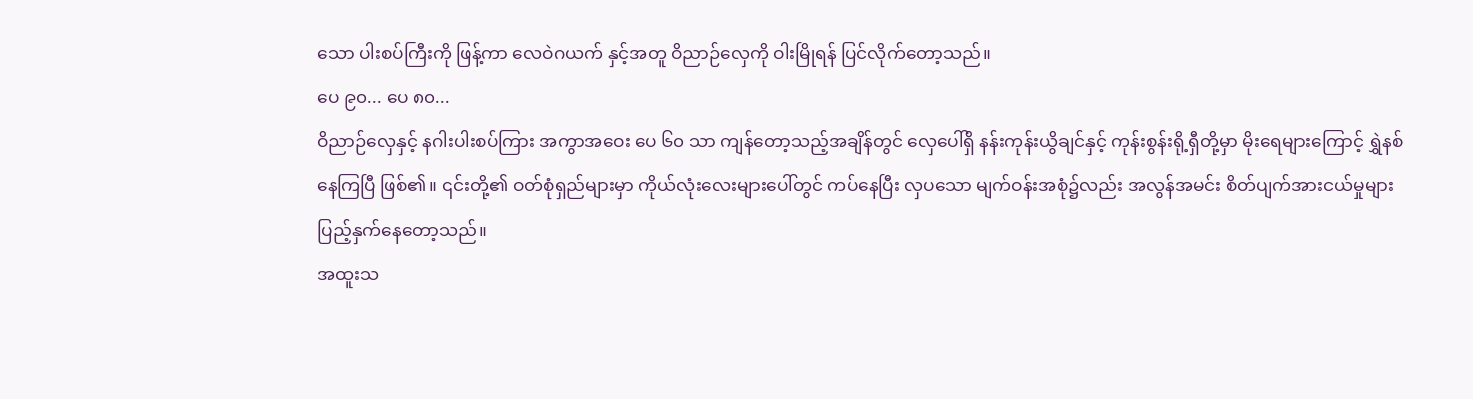သော ပါးစပ်ကြီးကို ဖြန့်ကာ လေဝဲဂယက် နှင့်အတူ ဝိညာဉ်လှေကို ဝါးမြိုရန် ပြင်လိုက်တော့သည်။
ပေ ၉၀... ပေ ၈၀...
ဝိညာဉ်လှေနှင့် နဂါးပါးစပ်ကြား အကွာအဝေး ပေ ၆၀ သာ ကျန်တော့သည့်အချိန်တွင် လှေပေါ်ရှိ နန်းကုန်းယွိချင်နှင့် ကုန်းစွန်းရို့ရှီတို့မှာ မိုးရေများကြောင့် ရွှဲနစ်နေကြပြီ ဖြစ်၏။ ၎င်းတို့၏ ဝတ်စုံရှည်များမှာ ကိုယ်လုံးလေးများပေါ်တွင် ကပ်နေပြီး လှပသော မျက်ဝန်းအစုံ၌လည်း အလွန်အမင်း စိတ်ပျက်အားငယ်မှုများ ပြည့်နှက်နေတော့သည်။
အထူးသ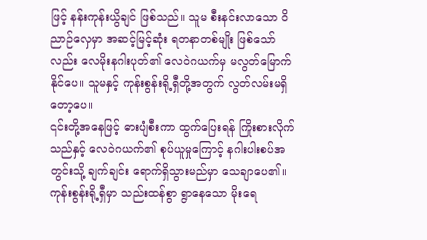ဖြင့် နန်းကုန်းယွိချင် ဖြစ်သည်။ သူမ စီးနင်းလာသော ဝိညာဉ်လှေမှာ အဆင့်မြင့်ဆုံး ရတနာတစ်မျိုး ဖြစ်သော်လည်း လေမိုးနဂါးပုတ်၏ လေဝဲဂယက်မှ မလွတ်မြောက်နိုင်ပေ။ သူမနှင့် ကုန်းစွန်းရို့ရှီတို့အတွက် လွတ်လမ်းမရှိတော့ပေ။
၎င်းတို့အနေဖြင့် ဓားပျံစီးကာ ထွက်ပြေးရန် ကြိုးစားလိုက်သည်နှင့် လေဝဲဂယက်၏ စုပ်ယူမှုကြောင့် နဂါးပါးစပ်အတွင်းသို့ ချက်ချင်း ရောက်ရှိသွားမည်မှာ သေချာပေ၏။
ကုန်းစွန်းရို့ရှီမှာ သည်းထန်စွာ ရွာနေသော မိုးရေ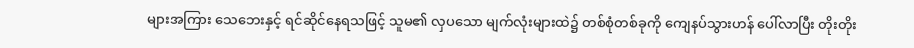များအကြား သေဘေးနှင့် ရင်ဆိုင်နေရသဖြင့် သူမ၏ လှပသော မျက်လုံးများထဲ၌ တစ်စုံတစ်ခုကို ကျေနပ်သွားဟန် ပေါ်လာပြီး တိုးတိုး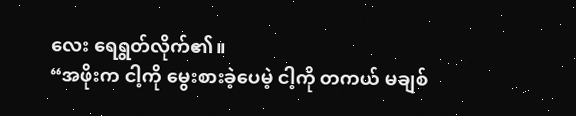လေး ရေရွတ်လိုက်၏။
“အဖိုးက ငါ့ကို မွေးစားခဲ့ပေမဲ့ ငါ့ကို တကယ် မချစ်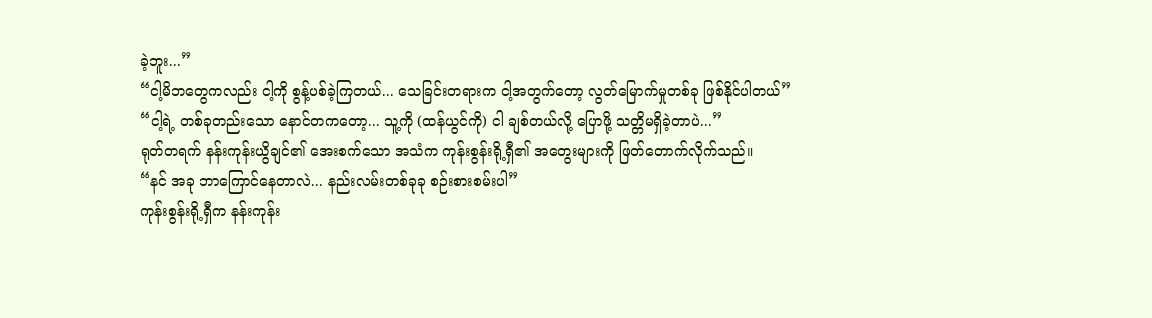ခဲ့ဘူး...”
“ငါ့မိဘတွေကလည်း ငါ့ကို စွန့်ပစ်ခဲ့ကြတယ်... သေခြင်းတရားက ငါ့အတွက်တော့ လွတ်မြောက်မှုတစ်ခု ဖြစ်နိုင်ပါတယ်”
“ငါ့ရဲ့ တစ်ခုတည်းသော နောင်တကတော့... သူ့ကို (ထန်ယွင်ကို) ငါ ချစ်တယ်လို့ ပြောဖို့ သတ္တိမရှိခဲ့တာပဲ...”
ရုတ်တရက် နန်းကုန်းယွိချင်၏ အေးစက်သော အသံက ကုန်းစွန်းရို့ရှီ၏ အတွေးများကို ဖြတ်တောက်လိုက်သည်။
“နင် အခု ဘာကြောင်နေတာလဲ... နည်းလမ်းတစ်ခုခု စဉ်းစားစမ်းပါ”
ကုန်းစွန်းရို့ရှီက နန်းကုန်း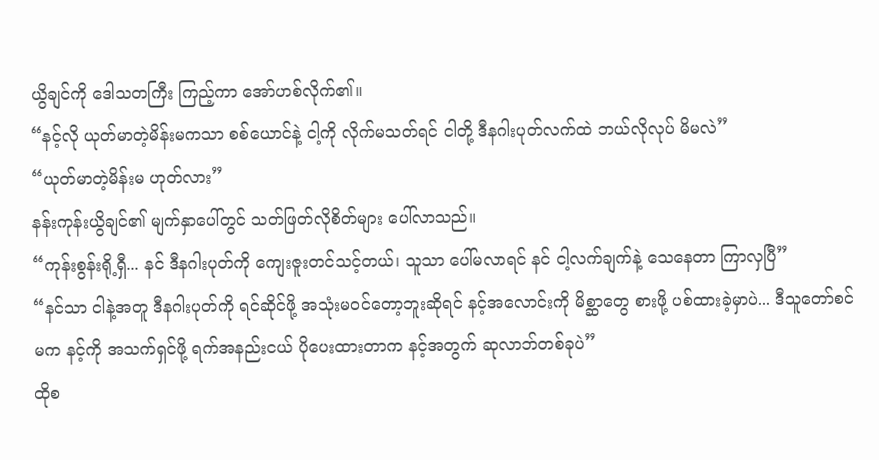ယွိချင်ကို ဒေါသတကြီး ကြည့်ကာ အော်ဟစ်လိုက်၏။
“နင့်လို ယုတ်မာတဲ့မိန်းမကသာ စစ်ယောင်နဲ့ ငါ့ကို လိုက်မသတ်ရင် ငါတို့ ဒီနဂါးပုတ်လက်ထဲ ဘယ်လိုလုပ် မိမလဲ”
“ယုတ်မာတဲ့မိန်းမ ဟုတ်လား”
နန်းကုန်းယွိချင်၏ မျက်နှာပေါ်တွင် သတ်ဖြတ်လိုစိတ်များ ပေါ်လာသည်။
“ကုန်းစွန်းရို့ရှီ... နင် ဒီနဂါးပုတ်ကို ကျေးဇူးတင်သင့်တယ်၊ သူသာ ပေါ်မလာရင် နင် ငါ့လက်ချက်နဲ့ သေနေတာ ကြာလှပြီ”
“နင်သာ ငါနဲ့အတူ ဒီနဂါးပုတ်ကို ရင်ဆိုင်ဖို့ အသုံးမဝင်တော့ဘူးဆိုရင် နင့်အလောင်းကို မိစ္ဆာတွေ စားဖို့ ပစ်ထားခဲ့မှာပဲ... ဒီသူတော်စင်မက နင့်ကို အသက်ရှင်ဖို့ ရက်အနည်းငယ် ပိုပေးထားတာက နင့်အတွက် ဆုလာဘ်တစ်ခုပဲ”
ထိုစ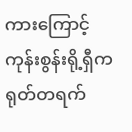ကားကြောင့် ကုန်းစွန်းရို့ရှီက ရုတ်တရက်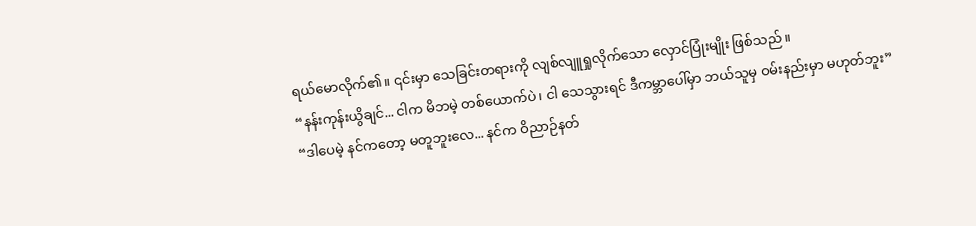ရယ်မောလိုက်၏။ ၎င်းမှာ သေခြင်းတရားကို လျစ်လျူရှုလိုက်သော လှောင်ပြုံးမျိုး ဖြစ်သည်။
“နန်းကုန်းယွိချင်... ငါက မိဘမဲ့ တစ်ယောက်ပဲ၊ ငါ သေသွားရင် ဒီကမ္ဘာပေါ်မှာ ဘယ်သူမှ ဝမ်းနည်းမှာ မဟုတ်ဘူး”
“ဒါပေမဲ့ နင်ကတော့ မတူဘူးလေ... နင်က ဝိညာဉ်နတ်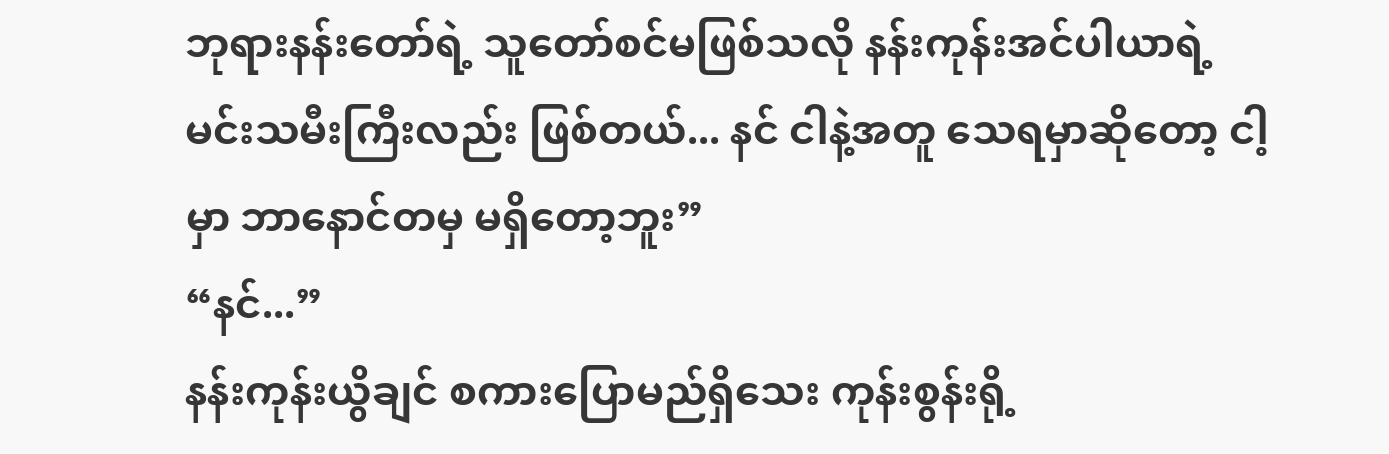ဘုရားနန်းတော်ရဲ့ သူတော်စင်မဖြစ်သလို နန်းကုန်းအင်ပါယာရဲ့ မင်းသမီးကြီးလည်း ဖြစ်တယ်... နင် ငါနဲ့အတူ သေရမှာဆိုတော့ ငါ့မှာ ဘာနောင်တမှ မရှိတော့ဘူး”
“နင်...”
နန်းကုန်းယွိချင် စကားပြောမည်ရှိသေး ကုန်းစွန်းရို့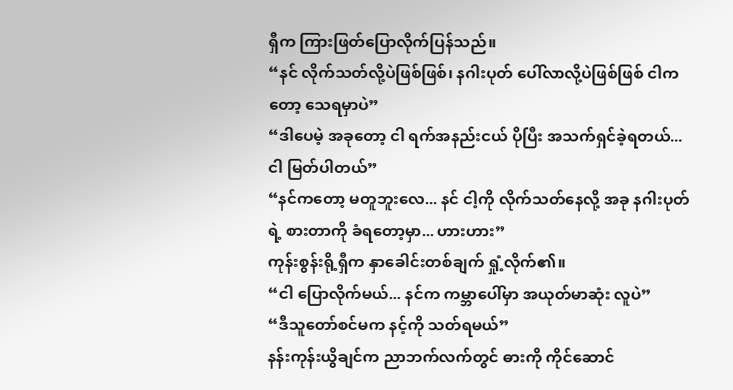ရှီက ကြားဖြတ်ပြောလိုက်ပြန်သည်။
“နင် လိုက်သတ်လို့ပဲဖြစ်ဖြစ်၊ နဂါးပုတ် ပေါ်လာလို့ပဲဖြစ်ဖြစ် ငါကတော့ သေရမှာပဲ”
“ဒါပေမဲ့ အခုတော့ ငါ ရက်အနည်းငယ် ပိုပြီး အသက်ရှင်ခဲ့ရတယ်... ငါ မြတ်ပါတယ်”
“နင်ကတော့ မတူဘူးလေ... နင် ငါ့ကို လိုက်သတ်နေလို့ အခု နဂါးပုတ်ရဲ့ စားတာကို ခံရတော့မှာ... ဟားဟား”
ကုန်းစွန်းရို့ရှီက နှာခေါင်းတစ်ချက် ရှုံ့လိုက်၏။
“ငါ ပြောလိုက်မယ်... နင်က ကမ္ဘာပေါ်မှာ အယုတ်မာဆုံး လူပဲ”
“ဒီသူတော်စင်မက နင့်ကို သတ်ရမယ်”
နန်းကုန်းယွိချင်က ညာဘက်လက်တွင် ဓားကို ကိုင်ဆောင်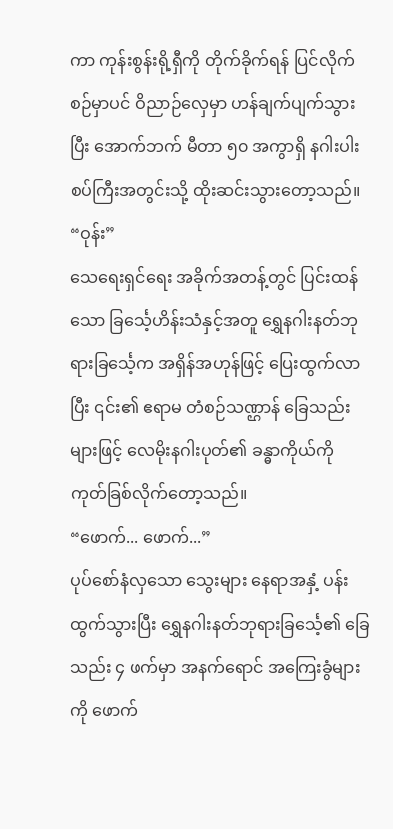ကာ ကုန်းစွန်းရို့ရှီကို တိုက်ခိုက်ရန် ပြင်လိုက်စဉ်မှာပင် ဝိညာဉ်လှေမှာ ဟန်ချက်ပျက်သွားပြီး အောက်ဘက် မီတာ ၅၀ အကွာရှိ နဂါးပါးစပ်ကြီးအတွင်းသို့ ထိုးဆင်းသွားတော့သည်။
“ဝုန်း”
သေရေးရှင်ရေး အခိုက်အတန့်တွင် ပြင်းထန်သော ခြင်္သေ့ဟိန်းသံနှင့်အတူ ရွှေနဂါးနတ်ဘုရားခြင်္သေ့က အရှိန်အဟုန်ဖြင့် ပြေးထွက်လာပြီး ၎င်း၏ ဧရာမ တံစဉ်သဏ္ဌာန် ခြေသည်းများဖြင့် လေမိုးနဂါးပုတ်၏ ခန္ဓာကိုယ်ကို ကုတ်ခြစ်လိုက်တော့သည်။
“ဖောက်... ဖောက်...”
ပုပ်စော်နံလှသော သွေးများ နေရာအနှံ့ ပန်းထွက်သွားပြီး ရွှေနဂါးနတ်ဘုရားခြင်္သေ့၏ ခြေသည်း ၄ ဖက်မှာ အနက်ရောင် အကြေးခွံများကို ဖောက်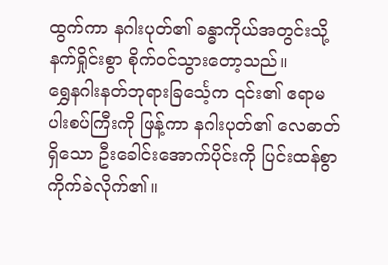ထွက်ကာ နဂါးပုတ်၏ ခန္ဓာကိုယ်အတွင်းသို့ နက်ရှိုင်းစွာ စိုက်ဝင်သွားတော့သည်။
ရွှေနဂါးနတ်ဘုရားခြင်္သေ့က ၎င်း၏ ဧရာမ ပါးစပ်ကြီးကို ဖြန့်ကာ နဂါးပုတ်၏ လေဓာတ်ရှိသော ဦးခေါင်းအောက်ပိုင်းကို ပြင်းထန်စွာ ကိုက်ခဲလိုက်၏။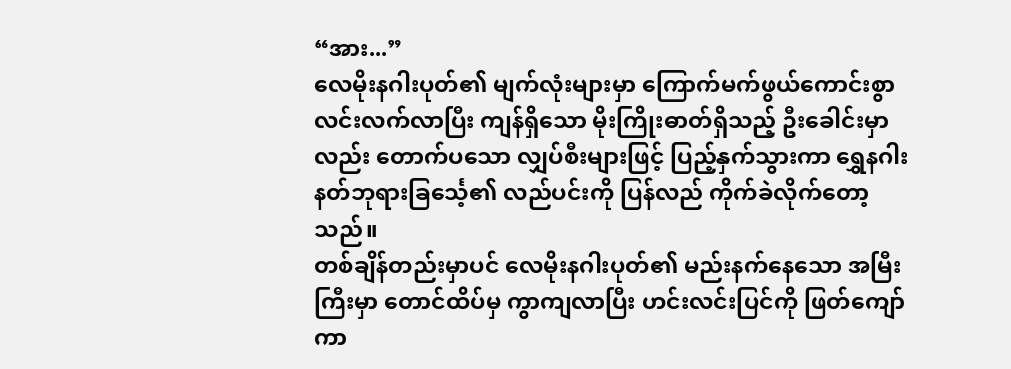“အား...”
လေမိုးနဂါးပုတ်၏ မျက်လုံးများမှာ ကြောက်မက်ဖွယ်ကောင်းစွာ လင်းလက်လာပြီး ကျန်ရှိသော မိုးကြိုးဓာတ်ရှိသည့် ဦးခေါင်းမှာလည်း တောက်ပသော လျှပ်စီးများဖြင့် ပြည့်နှက်သွားကာ ရွှေနဂါးနတ်ဘုရားခြင်္သေ့၏ လည်ပင်းကို ပြန်လည် ကိုက်ခဲလိုက်တော့သည်။
တစ်ချိန်တည်းမှာပင် လေမိုးနဂါးပုတ်၏ မည်းနက်နေသော အမြီးကြီးမှာ တောင်ထိပ်မှ ကွာကျလာပြီး ဟင်းလင်းပြင်ကို ဖြတ်ကျော်ကာ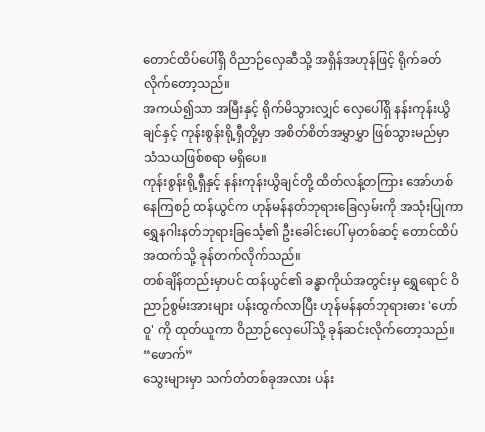တောင်ထိပ်ပေါ်ရှိ ဝိညာဉ်လှေဆီသို့ အရှိန်အဟုန်ဖြင့် ရိုက်ခတ်လိုက်တော့သည်။
အကယ်၍သာ အမြီးနှင့် ရိုက်မိသွားလျှင် လှေပေါ်ရှိ နန်းကုန်းယွိချင်နှင့် ကုန်းစွန်းရို့ရှီတို့မှာ အစိတ်စိတ်အမွှာမွှာ ဖြစ်သွားမည်မှာ သံသယဖြစ်စရာ မရှိပေ။
ကုန်းစွန်းရို့ရှီနှင့် နန်းကုန်းယွိချင်တို့ ထိတ်လန့်တကြား အော်ဟစ်နေကြစဉ် ထန်ယွင်က ဟုန်မန်နတ်ဘုရားခြေလှမ်းကို အသုံးပြုကာ ရွှေနဂါးနတ်ဘုရားခြင်္သေ့၏ ဦးခေါင်းပေါ် မှတစ်ဆင့် တောင်ထိပ်အထက်သို့ ခုန်တက်လိုက်သည်။
တစ်ချိန်တည်းမှာပင် ထန်ယွင်၏ ခန္ဓာကိုယ်အတွင်းမှ ရွှေရောင် ဝိညာဉ်စွမ်းအားများ ပန်းထွက်လာပြီး ဟုန်မန်နတ်ဘုရားဓား 'ဟော်ဝူ' ကို ထုတ်ယူကာ ဝိညာဉ်လှေပေါ်သို့ ခုန်ဆင်းလိုက်တော့သည်။
“ဖောက်”
သွေးများမှာ သက်တံတစ်ခုအလား ပန်း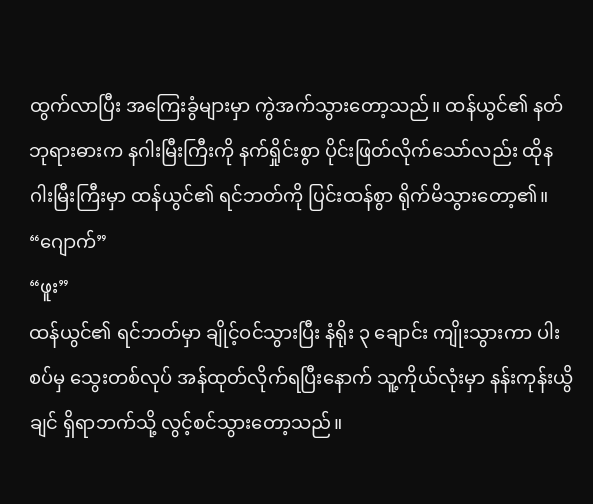ထွက်လာပြီး အကြေးခွံများမှာ ကွဲအက်သွားတော့သည်။ ထန်ယွင်၏ နတ်ဘုရားဓားက နဂါးမြီးကြီးကို နက်ရှိုင်းစွာ ပိုင်းဖြတ်လိုက်သော်လည်း ထိုနဂါးမြီးကြီးမှာ ထန်ယွင်၏ ရင်ဘတ်ကို ပြင်းထန်စွာ ရိုက်မိသွားတော့၏။
“ဂျောက်”
“ဖူး”
ထန်ယွင်၏ ရင်ဘတ်မှာ ချိုင့်ဝင်သွားပြီး နံရိုး ၃ ချောင်း ကျိုးသွားကာ ပါးစပ်မှ သွေးတစ်လုပ် အန်ထုတ်လိုက်ရပြီးနောက် သူ့ကိုယ်လုံးမှာ နန်းကုန်းယွိချင် ရှိရာဘက်သို့ လွင့်စင်သွားတော့သည်။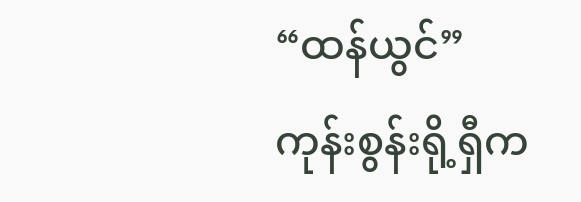“ထန်ယွင်”
ကုန်းစွန်းရို့ရှီက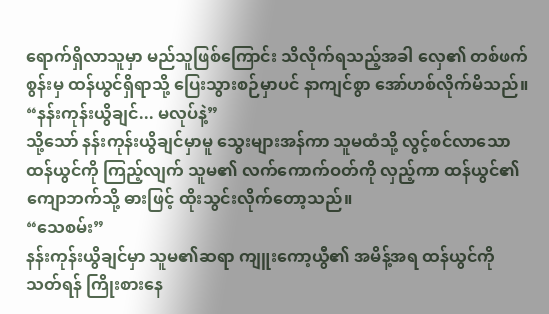ရောက်ရှိလာသူမှာ မည်သူဖြစ်ကြောင်း သိလိုက်ရသည့်အခါ လှေ၏ တစ်ဖက်စွန်းမှ ထန်ယွင်ရှိရာသို့ ပြေးသွားစဉ်မှာပင် နာကျင်စွာ အော်ဟစ်လိုက်မိသည်။
“နန်းကုန်းယွိချင်... မလုပ်နဲ့”
သို့သော် နန်းကုန်းယွိချင်မှာမူ သွေးများအန်ကာ သူမထံသို့ လွင့်စင်လာသော ထန်ယွင်ကို ကြည့်လျက် သူမ၏ လက်ကောက်ဝတ်ကို လှည့်ကာ ထန်ယွင်၏ ကျောဘက်သို့ ဓားဖြင့် ထိုးသွင်းလိုက်တော့သည်။
“သေစမ်း”
နန်းကုန်းယွိချင်မှာ သူမ၏ဆရာ ကျူးကော့ယွီ၏ အမိန့်အရ ထန်ယွင်ကို သတ်ရန် ကြိုးစားနေ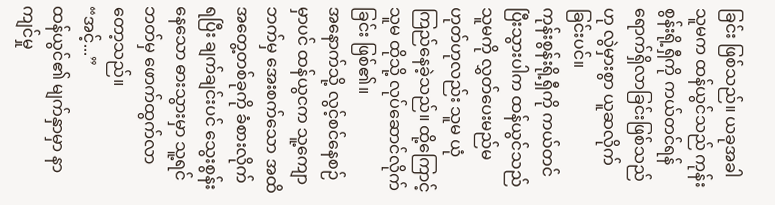ခြင်း ဖြစ်သည်။ ယခုအခါ သူမက ထန်ယွင်သည် ကုန်းစွန်းရို့ရှီကို ကယ်တင်ရန် ရောက်ရှိလာခြင်းဖြစ်သည်ဟု လွဲမှားစွာ ယူဆလိုက်ခြင်းပင်။
ကုန်းစွန်းရို့ရှီကို ကယ်တင်ပြီးသွားပါက ထန်ယွင်သည် သူမကို လွှတ်ပေးမည်မဟုတ်ဟုလည်း သူမ ယုံကြည်နေခဲ့သည်။ ထို့ကြောင့် သူမ ထိုသို့ လုပ်ဆောင်လိုက်ခြင်း ဖြစ်၏။
အနောက်သို့ လွင့်စင်နေစဉ်မှာပင် ထန်ယွငက သူ့ကျောဘက်မှ အေးစက်သော အထိအတွေ့တစ်ခုကို ခံစားလိုက်ရပြီး ချက်ချင်းပင် သွေးစွန်းနေသော ဓားသွားမှာ သူ့ရင်ဘတ်မှ ဖောက်ထွက်လာတော့သည်။
“အင့်...”
ထန်ယွင်၏ မျက်နှာမှာ နာကျင်မှု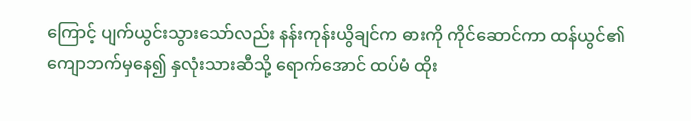ကြောင့် ပျက်ယွင်းသွားသော်လည်း နန်းကုန်းယွိချင်က ဓားကို ကိုင်ဆောင်ကာ ထန်ယွင်၏ ကျောဘက်မှနေ၍ နှလုံးသားဆီသို့ ရောက်အောင် ထပ်မံ ထိုး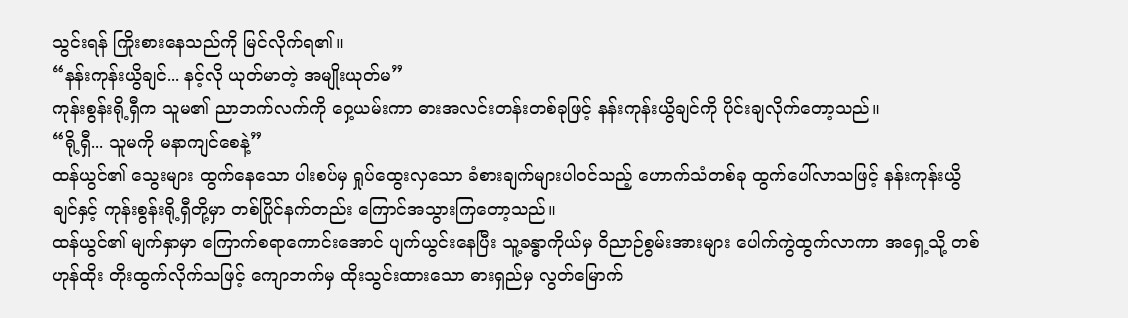သွင်းရန် ကြိုးစားနေသည်ကို မြင်လိုက်ရ၏။
“နန်းကုန်းယွိချင်... နင့်လို ယုတ်မာတဲ့ အမျိုးယုတ်မ”
ကုန်းစွန်းရို့ရှီက သူမ၏ ညာဘက်လက်ကို ဝှေ့ယမ်းကာ ဓားအလင်းတန်းတစ်ခုဖြင့် နန်းကုန်းယွိချင်ကို ပိုင်းချလိုက်တော့သည်။
“ရို့ရှီ... သူမကို မနာကျင်စေနဲ့”
ထန်ယွင်၏ သွေးများ ထွက်နေသော ပါးစပ်မှ ရှုပ်ထွေးလှသော ခံစားချက်များပါဝင်သည့် ဟောက်သံတစ်ခု ထွက်ပေါ်လာသဖြင့် နန်းကုန်းယွိချင်နှင့် ကုန်းစွန်းရို့ရှီတို့မှာ တစ်ပြိုင်နက်တည်း ကြောင်အသွားကြတော့သည်။
ထန်ယွင်၏ မျက်နှာမှာ ကြောက်စရာကောင်းအောင် ပျက်ယွင်းနေပြီး သူ့ခန္ဓာကိုယ်မှ ဝိညာဉ်စွမ်းအားများ ပေါက်ကွဲထွက်လာကာ အရှေ့သို့ တစ်ဟုန်ထိုး တိုးထွက်လိုက်သဖြင့် ကျောဘက်မှ ထိုးသွင်းထားသော ဓားရှည်မှ လွတ်မြောက်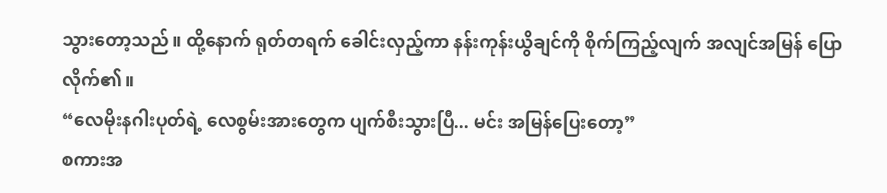သွားတော့သည်။ ထို့နောက် ရုတ်တရက် ခေါင်းလှည့်ကာ နန်းကုန်းယွိချင်ကို စိုက်ကြည့်လျက် အလျင်အမြန် ပြောလိုက်၏။
“လေမိုးနဂါးပုတ်ရဲ့ လေစွမ်းအားတွေက ပျက်စီးသွားပြီ... မင်း အမြန်ပြေးတော့”
စကားအ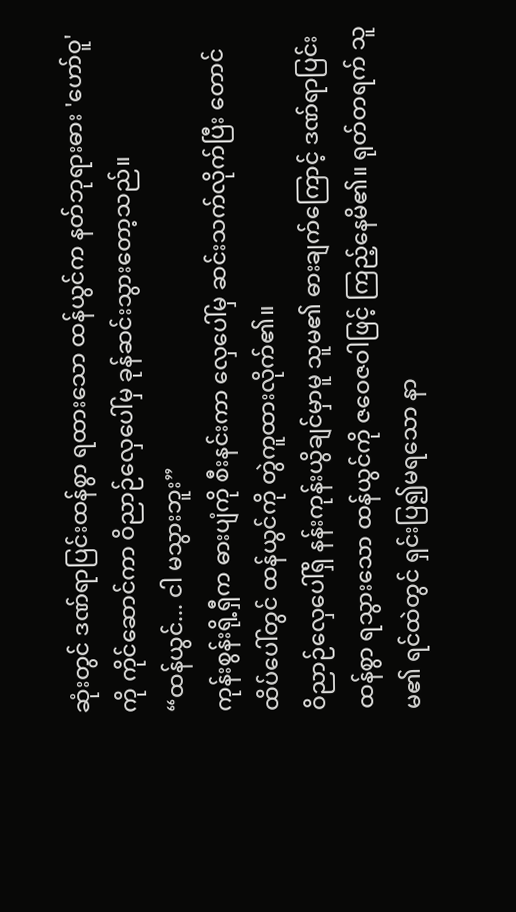ဆုံးတွင် ဒဏ်ရာပြင်းထန်စွာ ရထားသော ထန်ယွင်က နတ်ဘုရားဓား 'ဟော်ဝူ' ကို ကိုင်ဆောင်ကာ ဝိညာဉ်လှေပေါ်မှ ခုန်ဆင်းသွားတော့သည်။
“ထန်ယွင်... ငါ မသွားဘူး”
ကုန်းစွန်းရို့ရှီက ဓားပျံကို စီးနင်းကာ လှေပေါ်မှ ဆင်းသက်လိုက်ပြီး တောင်ထိပ်ပေါ်တွင် ထန်ယွင်ကို တွဲကူထားလိုက်၏။
ဝိညာဉ်လှေပေါ်ရှိ နန်းကုန်းယွိချင်မှာမူ သူမ၏ ဓားချက်ကြောင့် ဒဏ်ရာပြင်းထန်စွာ ရသွားသော ထန်ယွင်ကို ဇဝေဇဝါဖြင့် ကြည့်နေမိ၏။ ရုတ်တရက် သူမ၏ ရင်ထဲတွင် ရှင်းပြ၍မရသော နာ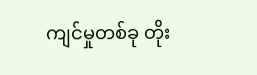ကျင်မှုတစ်ခု တိုး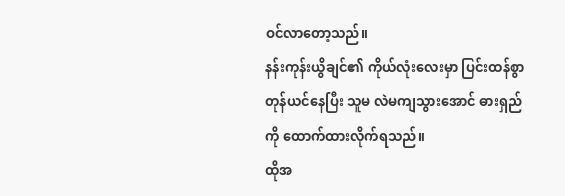ဝင်လာတော့သည်။
နန်းကုန်းယွိချင်၏ ကိုယ်လုံးလေးမှာ ပြင်းထန်စွာ တုန်ယင်နေပြီး သူမ လဲမကျသွားအောင် ဓားရှည်ကို ထောက်ထားလိုက်ရသည်။
ထိုအ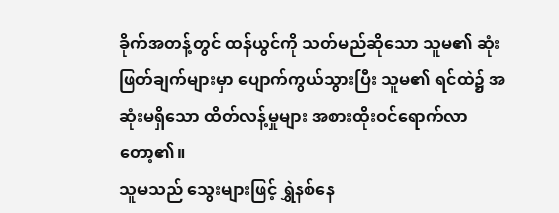ခိုက်အတန့်တွင် ထန်ယွင်ကို သတ်မည်ဆိုသော သူမ၏ ဆုံးဖြတ်ချက်များမှာ ပျောက်ကွယ်သွားပြီး သူမ၏ ရင်ထဲ၌ အဆုံးမရှိသော ထိတ်လန့်မှုများ အစားထိုးဝင်ရောက်လာတော့၏။
သူမသည် သွေးများဖြင့် ရွှဲနစ်နေ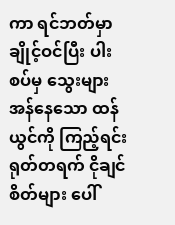ကာ ရင်ဘတ်မှာ ချိုင့်ဝင်ပြီး ပါးစပ်မှ သွေးများ အန်နေသော ထန်ယွင်ကို ကြည့်ရင်း ရုတ်တရက် ငိုချင်စိတ်များ ပေါ်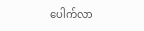ပေါက်လာ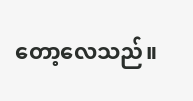တော့လေသည်။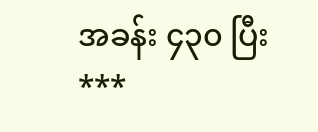အခန်း ၄၃၀ ပြီး
***